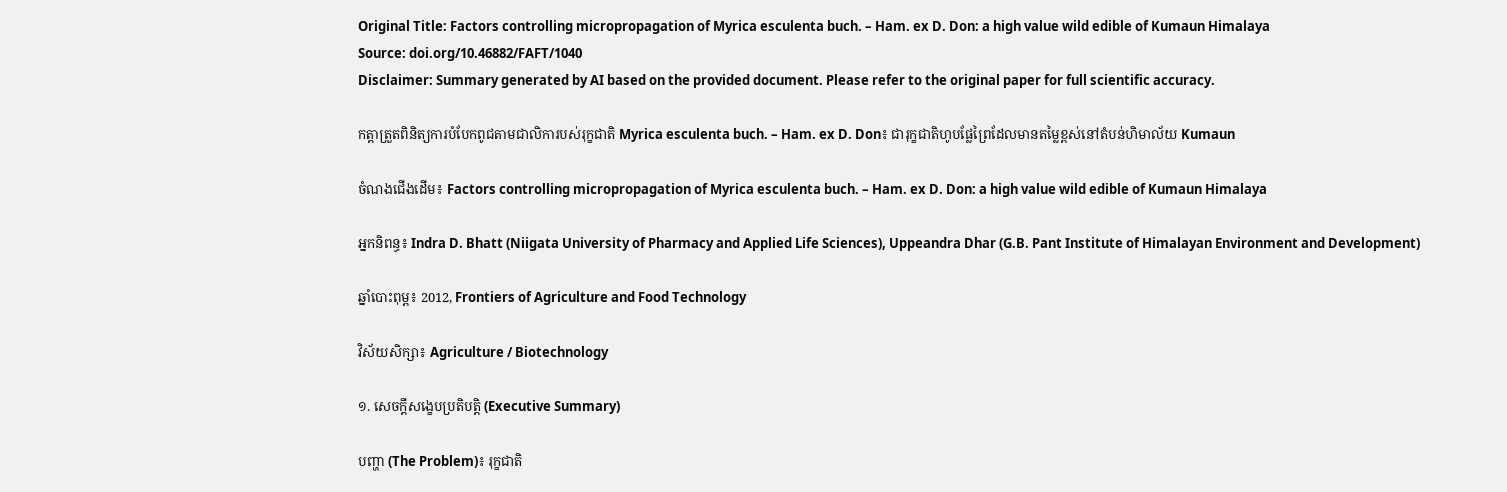Original Title: Factors controlling micropropagation of Myrica esculenta buch. – Ham. ex D. Don: a high value wild edible of Kumaun Himalaya
Source: doi.org/10.46882/FAFT/1040
Disclaimer: Summary generated by AI based on the provided document. Please refer to the original paper for full scientific accuracy.

កត្តាត្រួតពិនិត្យការបំបែកពូជតាមជាលិការបស់រុក្ខជាតិ Myrica esculenta buch. – Ham. ex D. Don៖ ជារុក្ខជាតិហូបផ្លែព្រៃដែលមានតម្លៃខ្ពស់នៅតំបន់ហិមាល័យ Kumaun

ចំណងជើងដើម៖ Factors controlling micropropagation of Myrica esculenta buch. – Ham. ex D. Don: a high value wild edible of Kumaun Himalaya

អ្នកនិពន្ធ៖ Indra D. Bhatt (Niigata University of Pharmacy and Applied Life Sciences), Uppeandra Dhar (G.B. Pant Institute of Himalayan Environment and Development)

ឆ្នាំបោះពុម្ព៖ 2012, Frontiers of Agriculture and Food Technology

វិស័យសិក្សា៖ Agriculture / Biotechnology

១. សេចក្តីសង្ខេបប្រតិបត្តិ (Executive Summary)

បញ្ហា (The Problem)៖ រុក្ខជាតិ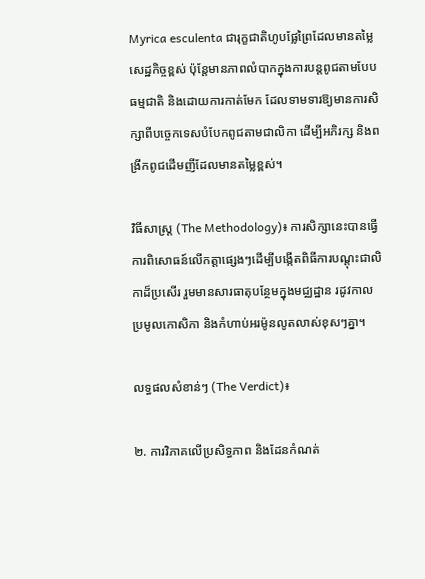Myrica esculenta ជារុក្ខជាតិហូបផ្លែព្រៃដែលមានតម្លៃសេដ្ឋកិច្ចខ្ពស់ ប៉ុន្តែមានភាពលំបាកក្នុងការបន្តពូជតាមបែបធម្មជាតិ និងដោយការកាត់មែក ដែលទាមទារឱ្យមានការសិក្សាពីបច្ចេកទេសបំបែកពូជតាមជាលិកា ដើម្បីអភិរក្ស និងពង្រីកពូជដើមញីដែលមានតម្លៃខ្ពស់។

វិធីសាស្ត្រ (The Methodology)៖ ការសិក្សានេះបានធ្វើការពិសោធន៍លើកត្តាផ្សេងៗដើម្បីបង្កើតពិធីការបណ្តុះជាលិកាដ៏ប្រសើរ រួមមានសារធាតុបន្ថែមក្នុងមជ្ឈដ្ឋាន រដូវកាលប្រមូលកោសិកា និងកំហាប់អរម៉ូនលូតលាស់ខុសៗគ្នា។

លទ្ធផលសំខាន់ៗ (The Verdict)៖

២. ការវិភាគលើប្រសិទ្ធភាព និងដែនកំណត់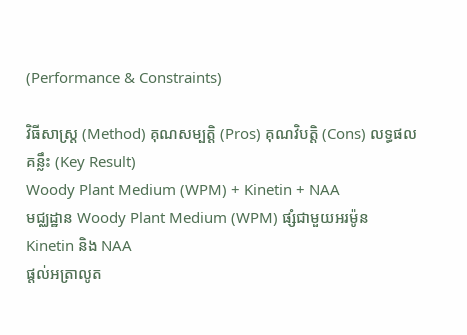(Performance & Constraints)

វិធីសាស្ត្រ (Method) គុណសម្បត្តិ (Pros) គុណវិបត្តិ (Cons) លទ្ធផលគន្លឹះ (Key Result)
Woody Plant Medium (WPM) + Kinetin + NAA
មជ្ឈដ្ឋាន Woody Plant Medium (WPM) ផ្សំជាមួយអរម៉ូន Kinetin និង NAA
ផ្តល់អត្រាលូត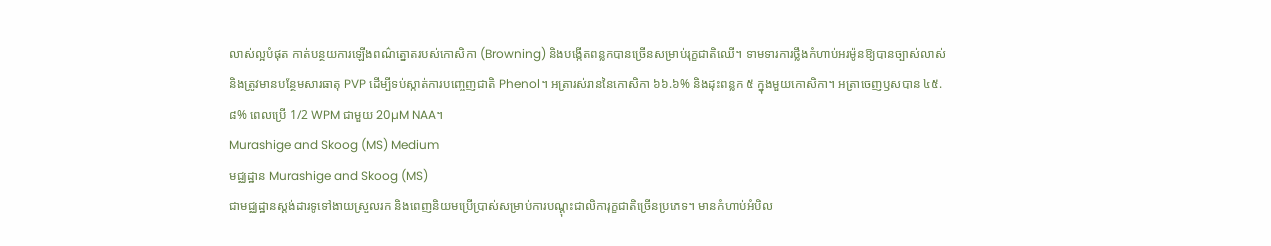លាស់ល្អបំផុត កាត់បន្ថយការឡើងពណ៌ត្នោតរបស់កោសិកា (Browning) និងបង្កើតពន្លកបានច្រើនសម្រាប់រុក្ខជាតិឈើ។ ទាមទារការថ្លឹងកំហាប់អរម៉ូនឱ្យបានច្បាស់លាស់ និងត្រូវមានបន្ថែមសារធាតុ PVP ដើម្បីទប់ស្កាត់ការបញ្ចេញជាតិ Phenol។ អត្រារស់រាននៃកោសិកា ៦៦.៦% និងដុះពន្លក ៥ ក្នុងមួយកោសិកា។ អត្រាចេញឫសបាន ៤៥.៨% ពេលប្រើ 1/2 WPM ជាមួយ 20µM NAA។
Murashige and Skoog (MS) Medium
មជ្ឈដ្ឋាន Murashige and Skoog (MS)
ជាមជ្ឈដ្ឋានស្តង់ដារទូទៅងាយស្រួលរក និងពេញនិយមប្រើប្រាស់សម្រាប់ការបណ្តុះជាលិការុក្ខជាតិច្រើនប្រភេទ។ មានកំហាប់អំបិល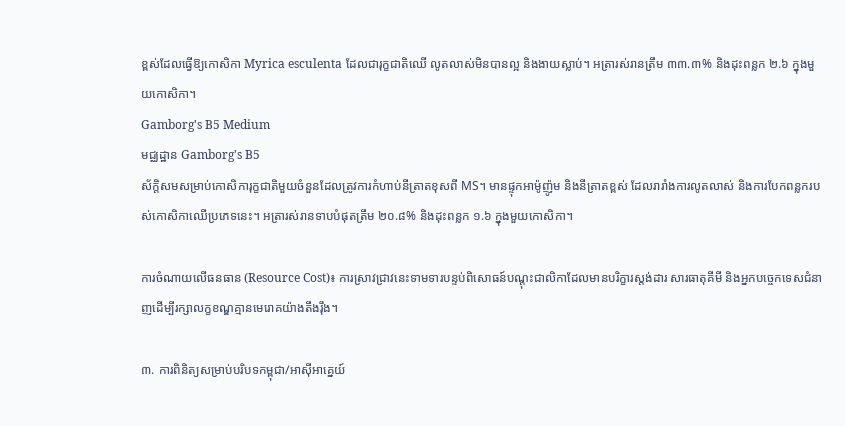ខ្ពស់ដែលធ្វើឱ្យកោសិកា Myrica esculenta ដែលជារុក្ខជាតិឈើ លូតលាស់មិនបានល្អ និងងាយស្លាប់។ អត្រារស់រានត្រឹម ៣៣.៣% និងដុះពន្លក ២.៦ ក្នុងមួយកោសិកា។
Gamborg's B5 Medium
មជ្ឈដ្ឋាន Gamborg's B5
ស័ក្តិសមសម្រាប់កោសិការុក្ខជាតិមួយចំនួនដែលត្រូវការកំហាប់នីត្រាតខុសពី MS។ មានផ្ទុកអាម៉ូញ៉ូម និងនីត្រាតខ្ពស់ ដែលរារាំងការលូតលាស់ និងការបែកពន្លករបស់កោសិកាឈើប្រភេទនេះ។ អត្រារស់រានទាបបំផុតត្រឹម ២០.៨% និងដុះពន្លក ១.៦ ក្នុងមួយកោសិកា។

ការចំណាយលើធនធាន (Resource Cost)៖ ការស្រាវជ្រាវនេះទាមទារបន្ទប់ពិសោធន៍បណ្តុះជាលិកាដែលមានបរិក្ខារស្តង់ដារ សារធាតុគីមី និងអ្នកបច្ចេកទេសជំនាញដើម្បីរក្សាលក្ខខណ្ឌគ្មានមេរោគយ៉ាងតឹងរ៉ឹង។

៣. ការពិនិត្យសម្រាប់បរិបទកម្ពុជា/អាស៊ីអាគ្នេយ៍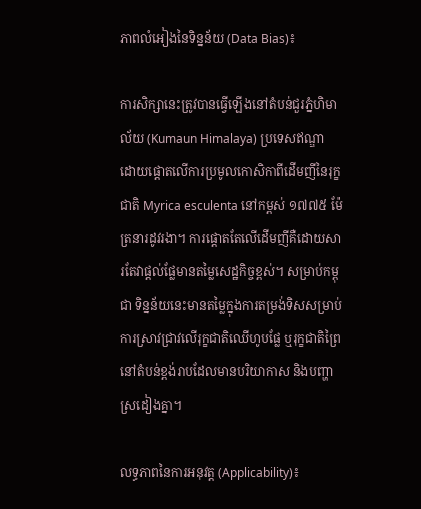ភាពលំអៀងនៃទិន្នន័យ (Data Bias)៖

ការសិក្សានេះត្រូវបានធ្វើឡើងនៅតំបន់ជួរភ្នំហិមាល័យ (Kumaun Himalaya) ប្រទេសឥណ្ឌា ដោយផ្តោតលើការប្រមូលកោសិកាពីដើមញីនៃរុក្ខជាតិ Myrica esculenta នៅកម្ពស់ ១៧៧៥ ម៉ែត្រនារដូវរងា។ ការផ្តោតតែលើដើមញីគឺដោយសារតែវាផ្តល់ផ្លែមានតម្លៃសេដ្ឋកិច្ចខ្ពស់។ សម្រាប់កម្ពុជា ទិន្នន័យនេះមានតម្លៃក្នុងការតម្រង់ទិសសម្រាប់ការស្រាវជ្រាវលើរុក្ខជាតិឈើហូបផ្លែ ឬរុក្ខជាតិព្រៃនៅតំបន់ខ្ពង់រាបដែលមានបរិយាកាស និងបញ្ហាស្រដៀងគ្នា។

លទ្ធភាពនៃការអនុវត្ត (Applicability)៖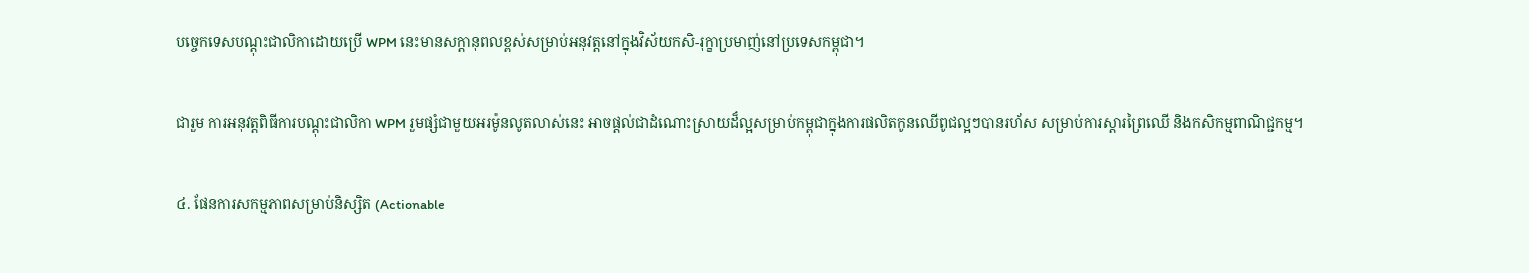បច្ចេកទេសបណ្តុះជាលិកាដោយប្រើ WPM នេះមានសក្តានុពលខ្ពស់សម្រាប់អនុវត្តនៅក្នុងវិស័យកសិ-រុក្ខាប្រមាញ់នៅប្រទេសកម្ពុជា។

ជារួម ការអនុវត្តពិធីការបណ្តុះជាលិកា WPM រួមផ្សំជាមួយអរម៉ូនលូតលាស់នេះ អាចផ្តល់ជាដំណោះស្រាយដ៏ល្អសម្រាប់កម្ពុជាក្នុងការផលិតកូនឈើពូជល្អៗបានរហ័ស សម្រាប់ការស្តារព្រៃឈើ និងកសិកម្មពាណិជ្ជកម្ម។

៤. ផែនការសកម្មភាពសម្រាប់និស្សិត (Actionable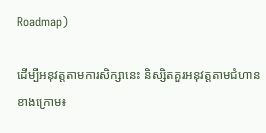Roadmap)

ដើម្បីអនុវត្តតាមការសិក្សានេះ និស្សិតគួរអនុវត្តតាមជំហានខាងក្រោម៖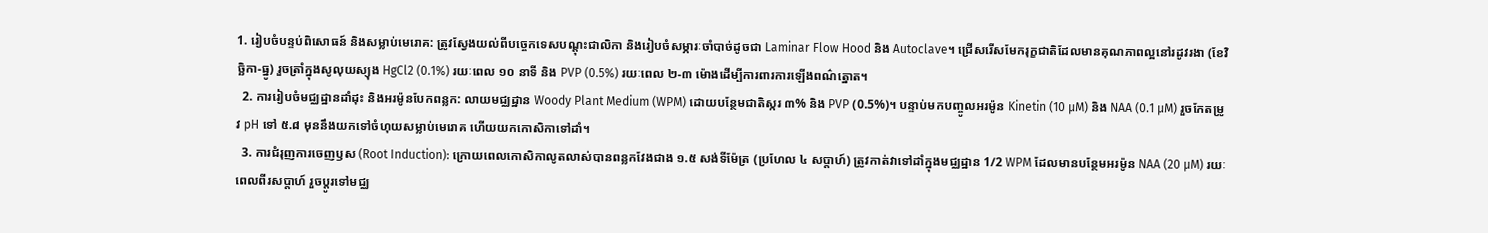1. រៀបចំបន្ទប់ពិសោធន៍ និងសម្លាប់មេរោគ: ត្រូវស្វែងយល់ពីបច្ចេកទេសបណ្តុះជាលិកា និងរៀបចំសម្ភារៈចាំបាច់ដូចជា Laminar Flow Hood និង Autoclave។ ជ្រើសរើសមែករុក្ខជាតិដែលមានគុណភាពល្អនៅរដូវរងា (ខែវិច្ឆិកា-ធ្នូ) រួចត្រាំក្នុងសូលុយស្យុង HgCl2 (0.1%) រយៈពេល ១០ នាទី និង PVP (0.5%) រយៈពេល ២-៣ ម៉ោងដើម្បីការពារការឡើងពណ៌ត្នោត។
  2. ការរៀបចំមជ្ឈដ្ឋានដាំដុះ និងអរម៉ូនបែកពន្លក: លាយមជ្ឈដ្ឋាន Woody Plant Medium (WPM) ដោយបន្ថែមជាតិស្ករ ៣% និង PVP (0.5%)។ បន្ទាប់មកបញ្ចូលអរម៉ូន Kinetin (10 µM) និង NAA (0.1 µM) រួចកែតម្រូវ pH ទៅ ៥.៨ មុននឹងយកទៅចំហុយសម្លាប់មេរោគ ហើយយកកោសិកាទៅដាំ។
  3. ការជំរុញការចេញឫស (Root Induction): ក្រោយពេលកោសិកាលូតលាស់បានពន្លកវែងជាង ១.៥ សង់ទីម៉ែត្រ (ប្រហែល ៤ សប្តាហ៍) ត្រូវកាត់វាទៅដាំក្នុងមជ្ឈដ្ឋាន 1/2 WPM ដែលមានបន្ថែមអរម៉ូន NAA (20 µM) រយៈពេលពីរសប្តាហ៍ រួចប្តូរទៅមជ្ឈ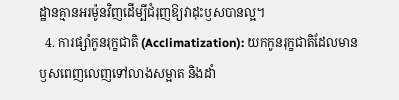ដ្ឋានគ្មានអរម៉ូនវិញដើម្បីជំរុញឱ្យវាដុះឫសបានល្អ។
  4. ការផ្សាំកូនរុក្ខជាតិ (Acclimatization): យកកូនរុក្ខជាតិដែលមានឫសពេញលេញទៅលាងសម្អាត និងដាំ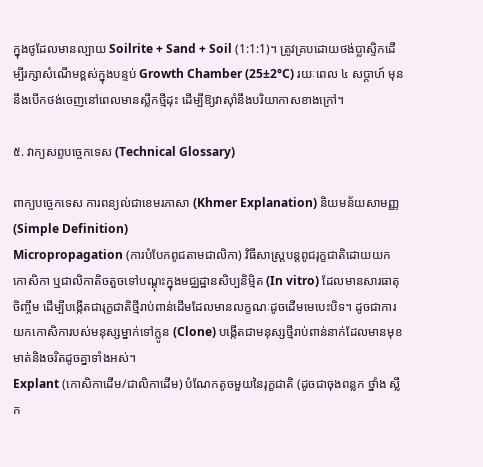ក្នុងថូដែលមានល្បាយ Soilrite + Sand + Soil (1:1:1)។ ត្រូវគ្របដោយថង់ប្លាស្ទិកដើម្បីរក្សាសំណើមខ្ពស់ក្នុងបន្ទប់ Growth Chamber (25±2°C) រយៈពេល ៤ សប្តាហ៍ មុននឹងបើកថង់ចេញនៅពេលមានស្លឹកថ្មីដុះ ដើម្បីឱ្យវាស៊ាំនឹងបរិយាកាសខាងក្រៅ។

៥. វាក្យសព្ទបច្ចេកទេស (Technical Glossary)

ពាក្យបច្ចេកទេស ការពន្យល់ជាខេមរភាសា (Khmer Explanation) និយមន័យសាមញ្ញ (Simple Definition)
Micropropagation (ការបំបែកពូជតាមជាលិកា) វិធីសាស្ត្របន្តពូជរុក្ខជាតិដោយយកកោសិកា ឬជាលិកាតិចតួចទៅបណ្តុះក្នុងមជ្ឈដ្ឋានសិប្បនិម្មិត (In vitro) ដែលមានសារធាតុចិញ្ចឹម ដើម្បីបង្កើតជារុក្ខជាតិថ្មីរាប់ពាន់ដើមដែលមានលក្ខណៈដូចដើមមេបេះបិទ។ ដូចជាការយកកោសិការបស់មនុស្សម្នាក់ទៅក្លូន (Clone) បង្កើតជាមនុស្សថ្មីរាប់ពាន់នាក់ដែលមានមុខមាត់និងចរិតដូចគ្នាទាំងអស់។
Explant (កោសិកាដើម/ជាលិកាដើម) បំណែកតូចមួយនៃរុក្ខជាតិ (ដូចជាចុងពន្លក ថ្នាំង ស្លឹក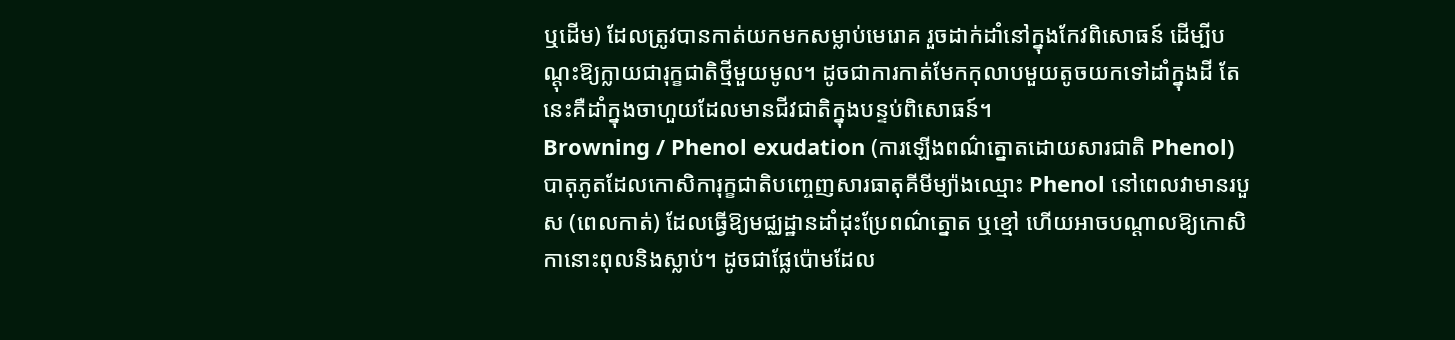ឬដើម) ដែលត្រូវបានកាត់យកមកសម្លាប់មេរោគ រួចដាក់ដាំនៅក្នុងកែវពិសោធន៍ ដើម្បីបណ្តុះឱ្យក្លាយជារុក្ខជាតិថ្មីមួយមូល។ ដូចជាការកាត់មែកកុលាបមួយតូចយកទៅដាំក្នុងដី តែនេះគឺដាំក្នុងចាហួយដែលមានជីវជាតិក្នុងបន្ទប់ពិសោធន៍។
Browning / Phenol exudation (ការឡើងពណ៌ត្នោតដោយសារជាតិ Phenol) បាតុភូតដែលកោសិការុក្ខជាតិបញ្ចេញសារធាតុគីមីម្យ៉ាងឈ្មោះ Phenol នៅពេលវាមានរបួស (ពេលកាត់) ដែលធ្វើឱ្យមជ្ឈដ្ឋានដាំដុះប្រែពណ៌ត្នោត ឬខ្មៅ ហើយអាចបណ្តាលឱ្យកោសិកានោះពុលនិងស្លាប់។ ដូចជាផ្លែប៉ោមដែល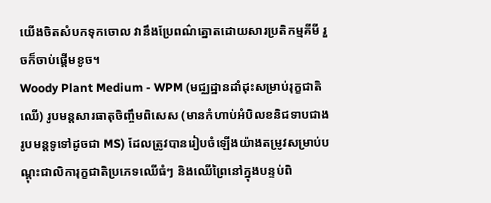យើងចិតសំបកទុកចោល វានឹងប្រែពណ៌ត្នោតដោយសារប្រតិកម្មគីមី រួចក៏ចាប់ផ្តើមខូច។
Woody Plant Medium - WPM (មជ្ឈដ្ឋានដាំដុះសម្រាប់រុក្ខជាតិឈើ) រូបមន្តសារធាតុចិញ្ចឹមពិសេស (មានកំហាប់អំបិលខនិជទាបជាងរូបមន្តទូទៅដូចជា MS) ដែលត្រូវបានរៀបចំឡើងយ៉ាងតម្រូវសម្រាប់បណ្តុះជាលិការុក្ខជាតិប្រភេទឈើធំៗ និងឈើព្រៃនៅក្នុងបន្ទប់ពិ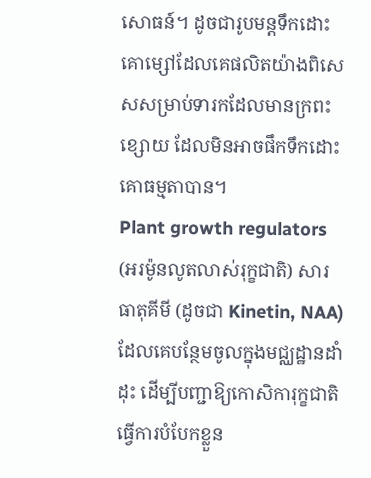សោធន៍។ ដូចជារូបមន្តទឹកដោះគោម្សៅដែលគេផលិតយ៉ាងពិសេសសម្រាប់ទារកដែលមានក្រពះខ្សោយ ដែលមិនអាចផឹកទឹកដោះគោធម្មតាបាន។
Plant growth regulators (អរម៉ូនលូតលាស់រុក្ខជាតិ) សារធាតុគីមី (ដូចជា Kinetin, NAA) ដែលគេបន្ថែមចូលក្នុងមជ្ឈដ្ឋានដាំដុះ ដើម្បីបញ្ជាឱ្យកោសិការុក្ខជាតិធ្វើការបំបែកខ្លួន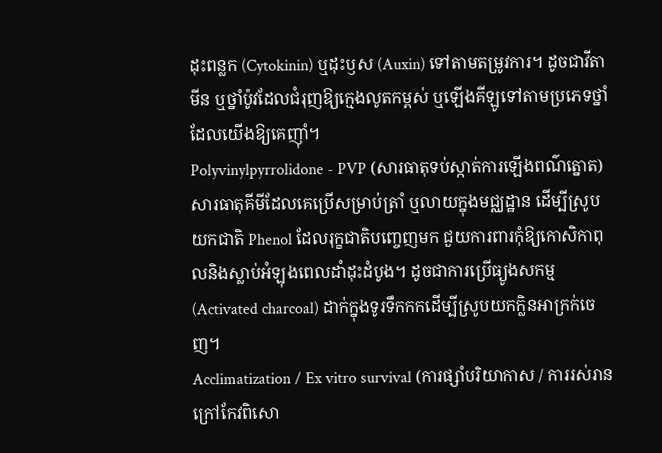ដុះពន្លក (Cytokinin) ឬដុះឫស (Auxin) ទៅតាមតម្រូវការ។ ដូចជាវីតាមីន ឬថ្នាំប៉ូវដែលជំរុញឱ្យក្មេងលូតកម្ពស់ ឬឡើងគីឡូទៅតាមប្រភេទថ្នាំដែលយើងឱ្យគេញ៉ាំ។
Polyvinylpyrrolidone - PVP (សារធាតុទប់ស្កាត់ការឡើងពណ៌ត្នោត) សារធាតុគីមីដែលគេប្រើសម្រាប់ត្រាំ ឬលាយក្នុងមជ្ឈដ្ឋាន ដើម្បីស្រូបយកជាតិ Phenol ដែលរុក្ខជាតិបញ្ចេញមក ជួយការពារកុំឱ្យកោសិកាពុលនិងស្លាប់អំឡុងពេលដាំដុះដំបូង។ ដូចជាការប្រើធ្យូងសកម្ម (Activated charcoal) ដាក់ក្នុងទូរទឹកកកដើម្បីស្រូបយកក្លិនអាក្រក់ចេញ។
Acclimatization / Ex vitro survival (ការផ្សាំបរិយាកាស / ការរស់រានក្រៅកែវពិសោ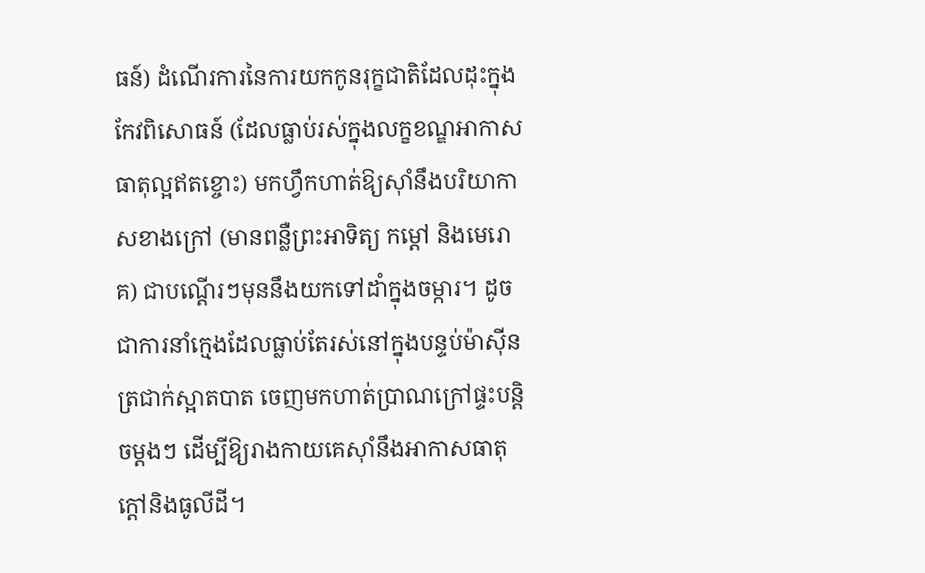ធន៍) ដំណើរការនៃការយកកូនរុក្ខជាតិដែលដុះក្នុងកែវពិសោធន៍ (ដែលធ្លាប់រស់ក្នុងលក្ខខណ្ឌអាកាសធាតុល្អឥតខ្ចោះ) មកហ្វឹកហាត់ឱ្យស៊ាំនឹងបរិយាកាសខាងក្រៅ (មានពន្លឺព្រះអាទិត្យ កម្តៅ និងមេរោគ) ជាបណ្តើរៗមុននឹងយកទៅដាំក្នុងចម្ការ។ ដូចជាការនាំក្មេងដែលធ្លាប់តែរស់នៅក្នុងបន្ទប់ម៉ាស៊ីនត្រជាក់ស្អាតបាត ចេញមកហាត់ប្រាណក្រៅផ្ទះបន្តិចម្តងៗ ដើម្បីឱ្យរាងកាយគេស៊ាំនឹងអាកាសធាតុក្តៅនិងធូលីដី។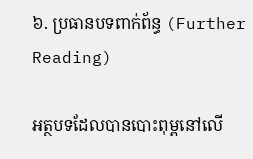៦. ប្រធានបទពាក់ព័ន្ធ (Further Reading)

អត្ថបទដែលបានបោះពុម្ពនៅលើ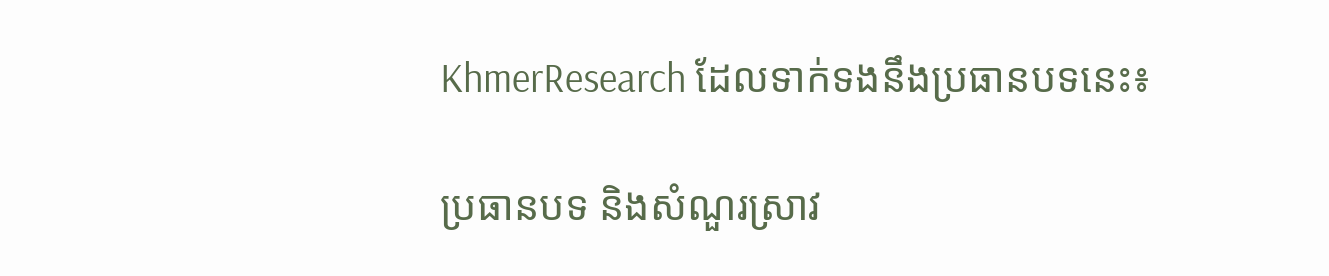KhmerResearch ដែលទាក់ទងនឹងប្រធានបទនេះ៖

ប្រធានបទ និងសំណួរស្រាវ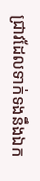ជ្រាវដែលទាក់ទងនឹងឯក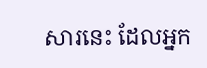សារនេះ ដែលអ្នក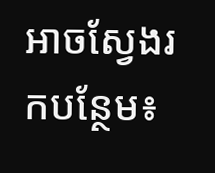អាចស្វែងរកបន្ថែម៖